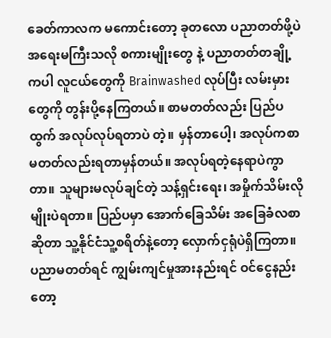ခေတ်ကာလက မကောင်းတော့ ခုတလော ပညာတတ်ဖို့ပဲ အရေးမကြီးသလို စကားမျိုးတွေ နဲ့ ပညာတတ်တချို့ ကပါ လူငယ်တွေကို Brainwashed လုပ်ပြီး လမ်းမှားတွေကို တွန်းပို့နေကြတယ်။ စာမတတ်လည်း ပြည်ပထွက် အလုပ်လုပ်ရတာပဲ တဲ့။ မှန်တာပေါ့၊ အလုပ်ကစာမတတ်လည်းရတာမှန်တယ်။ အလုပ်ရတဲ့နေရာပဲကွာတာ။ သူများမလုပ်ချင်တဲ့ သန့်ရှင်းရေး၊ အမှိုက်သိမ်းလိုမျိုးပဲရတာ။ ပြည်ပမှာ အောက်ခြေသိမ်း အခြေခံလစာ ဆိုတာ သူ့နိုင်ငံသူ့စရိတ်နဲ့တော့ လှောက်ငှရုံပဲရှိကြတာ။ ပညာမတတ်ရင် ကျွမ်းကျင်မှုအားနည်းရင် ဝင်ငွေနည်းတော့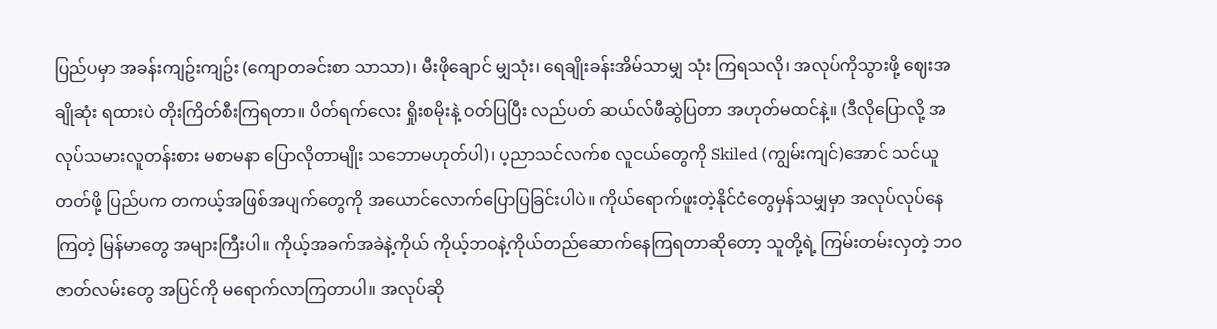ပြည်ပမှာ အခန်းကျဥ်းကျဥ်း (ကျောတခင်းစာ သာသာ)၊ မီးဖိုချောင် မျှသုံး၊ ရေချိုးခန်းအိမ်သာမျှ သုံး ကြရသလို၊ အလုပ်ကိုသွားဖို့ ဈေးအချိုဆုံး ရထားပဲ တိုးကြိတ်စီးကြရတာ။ ပိတ်ရက်လေး ရှိုးစမိုးနဲ့ ဝတ်ပြပြီး လည်ပတ် ဆယ်လ်ဖီဆွဲပြတာ အဟုတ်မထင်နဲ့။ (ဒီလိုပြောလို့ အလုပ်သမားလူတန်းစား မစာမနာ ပြောလိုတာမျိုး သဘောမဟုတ်ပါ)၊ ပ့ညာသင်လက်စ လူငယ်တွေကို Skiled (ကျွမ်းကျင်)အောင် သင်ယူတတ်ဖို့ ပြည်ပက တကယ့်အဖြစ်အပျက်တွေကို အယောင်လောက်ပြောပြခြင်းပါပဲ။ ကိုယ်ရောက်ဖူးတဲ့နိုင်ငံတွေမှန်သမျှမှာ အလုပ်လုပ်နေကြတဲ့ မြန်မာတွေ အများကြီးပါ။ ကိုယ့်အခက်အခဲနဲ့ကိုယ် ကိုယ့်ဘဝနဲ့ကိုယ်တည်ဆောက်နေကြရတာဆိုတော့ သူတို့ရဲ့ ကြမ်းတမ်းလှတဲ့ ဘဝဇာတ်လမ်းတွေ အပြင်ကို မရောက်လာကြတာပါ။ အလုပ်ဆို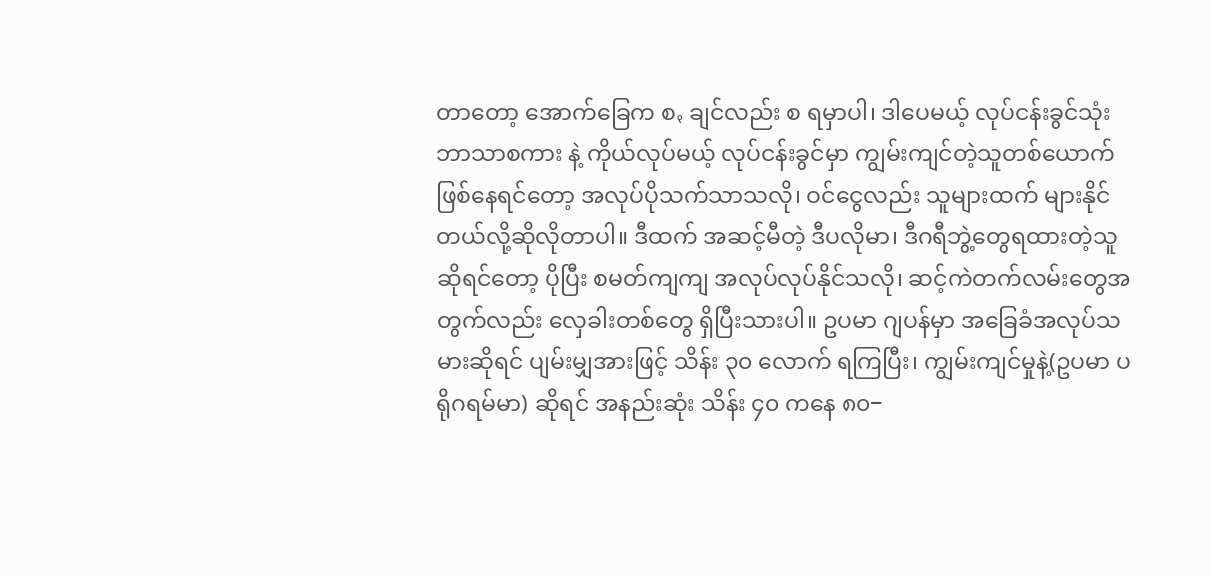တာတော့ အောက်ခြေက စꩻ ချင်လည်း စ ရမှာပါ၊ ဒါပေမယ့် လုပ်ငန်းခွင်သုံး ဘာသာစကား နဲ့ ကိုယ်လုပ်မယ့် လုပ်ငန်းခွင်မှာ ကျွမ်းကျင်တဲ့သူတစ်ယောက်ဖြစ်နေရင်တော့ အလုပ်ပိုသက်သာသလို၊ ဝင်ငွေလည်း သူများထက် များနိုင်တယ်လို့ဆိုလိုတာပါ။ ဒီထက် အဆင့်မီတဲ့ ဒီပလိုမာ၊ ဒီဂရီဘွဲ့တွေရထားတဲ့သူဆိုရင်တော့ ပိုပြီး စမတ်ကျကျ အလုပ်လုပ်နိုင်သလို၊ ဆင့်ကဲတက်လမ်းတွေအတွက်လည်း လှေခါးတစ်တွေ ရှိပြီးသားပါ။ ဥပမာ ဂျပန်မှာ အခြေခံအလုပ်သမားဆိုရင် ပျမ်းမျှအားဖြင့် သိန်း ၃၀ လောက် ရကြပြီး၊ ကျွမ်းကျင်မှုနဲ့(ဥပမာ ပရိုဂရမ်မာ) ဆိုရင် အနည်းဆုံး သိန်း ၄၀ ကနေ ၈၀−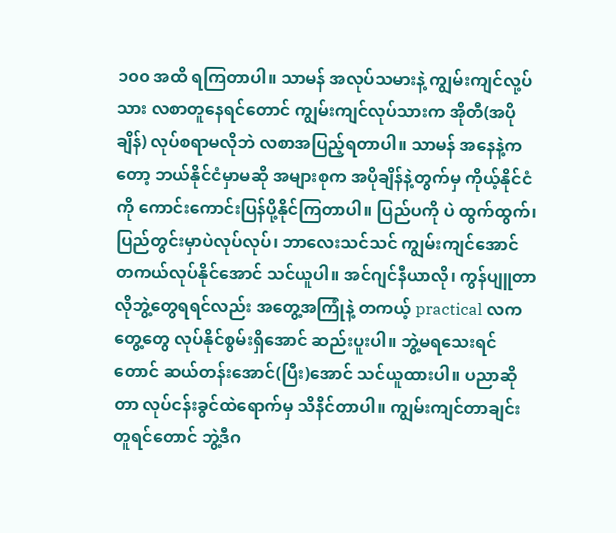၁၀၀ အထိ ရကြတာပါ။ သာမန် အလုပ်သမားနဲ့ ကျွမ်းကျင်လု့ပ်သား လစာတူနေရင်တောင် ကျွမ်းကျင်လုပ်သားက အိုတီ(အပိုချိန်) လုပ်စရာမလိုဘဲ လစာအပြည့်ရတာပါ။ သာမန် အနေနဲ့ကတော့ ဘယ်နိုင်ငံမှာမဆို အများစုက အပိုချိန်နဲ့တွက်မှ ကိုယ့်နိုင်ငံကို ကောင်းကောင်းပြန်ပို့နိုင်ကြတာပါ။ ပြည်ပကို ပဲ ထွက်ထွက်၊ ပြည်တွင်းမှာပဲလုပ်လုပ်၊ ဘာလေးသင်သင် ကျွမ်းကျင်အောင် တကယ်လုပ်နိုင်အောင် သင်ယူပါ။ အင်ဂျင်နီယာလို၊ ကွန်ပျူတာလိုဘွဲ့တွေရရင်လည်း အတွေ့အကြုံနဲ့ တကယ့် practical လကတွေ့တွေ လုပ်နိုင်စွမ်းရှိအောင် ဆည်းပူးပါ။ ဘွဲ့မရသေးရင်တောင် ဆယ်တန်းအောင်(ပြီး)အောင် သင်ယူထားပါ။ ပညာဆိုတာ လုပ်ငန်းခွင်ထဲရောက်မှ သိနိင်တာပါ။ ကျွမ်းကျင်တာချင်းတူရင်တောင် ဘွဲ့ဒီဂ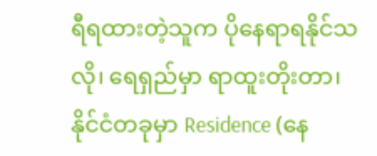ရီရထားတဲ့သူက ပိုနေရာရနိုင်သလို၊ ရေရှည်မှာ ရာထူးတိုးတာ၊ နိုင်ငံတခုမှာ Residence (နေ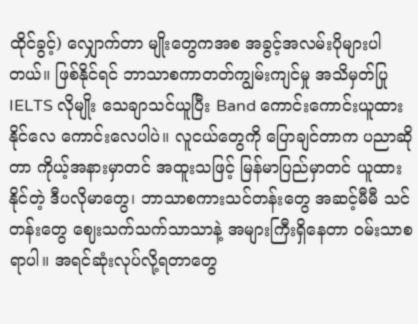ထိုင်ခွင့်) လျှောက်တာ မျိုးတွေကအစ အခွင့်အလမ်းပိုများပါတယ်။ ဖြစ်နိုင်ရင် ဘာသာစကာတတ်ကျွမ်းကျင်မှု အသိမှတ်ပြု IELTS လိုမျိုး သေချာသင်ယူပြီး Band ကောင်းကောင်းယူထားနိုင်လေ ကောင်းလေပါပဲ။ လူငယ်တွေကို ပြောချင်တာက ပညာဆိုတာ ကိုယ့်အနားမှာတင် အထူးသဖြင့် မြန်မာပြည်မှာတင် ယူထားနိုင်တဲ့ ဒီပလိုမာတွေ၊ ဘာသာစကားသင်တန်းတွေ အဆင့်မီမီ သင်တန်းတွေ ဈေးသက်သက်သာသာနဲ့ အများကြီးရှိနေတာ ဝမ်းသာစရာပါ။ အရင်ဆုံးလုပ်လို့ရတာတွေ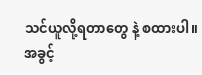သင်ယူလို့ရတာတွေ နဲ့ စထားပါ။ အခွင့်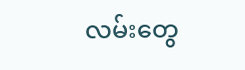လမ်းတွေ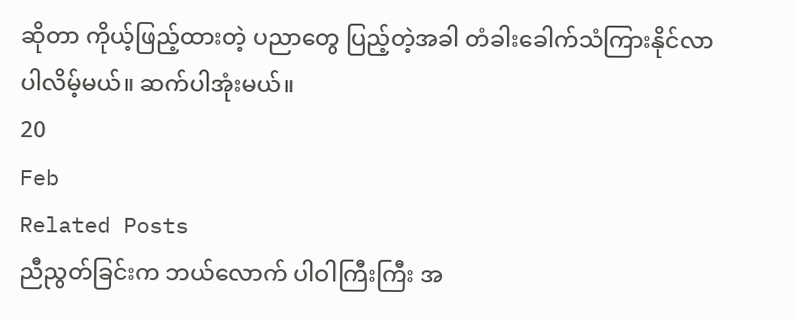ဆိုတာ ကိုယ့်ဖြည့်ထားတဲ့ ပညာတွေ ပြည့်တဲ့အခါ တံခါးခေါက်သံကြားနိုင်လာပါလိမ့်မယ်။ ဆက်ပါအုံးမယ်။
20
Feb
Related Posts
ညီညွတ်ခြင်းက ဘယ်လောက် ပါဝါကြီးကြီး အ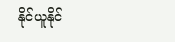နိုင်ယူနိုင်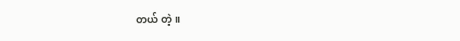တယ် တဲ့။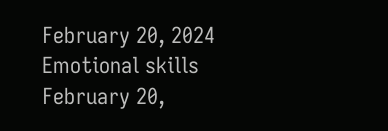February 20, 2024
Emotional skills
February 20,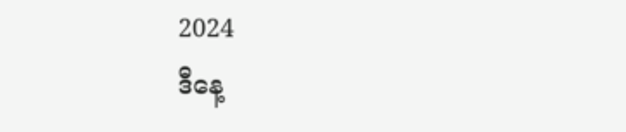2024
ဒီနေ့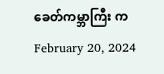ခေတ်ကမ္ဘာကြီး က
February 20, 2024